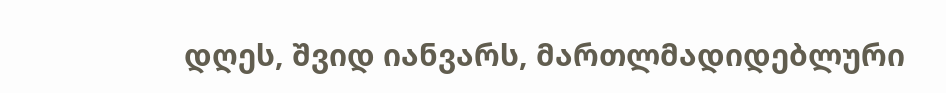დღეს, შვიდ იანვარს, მართლმადიდებლური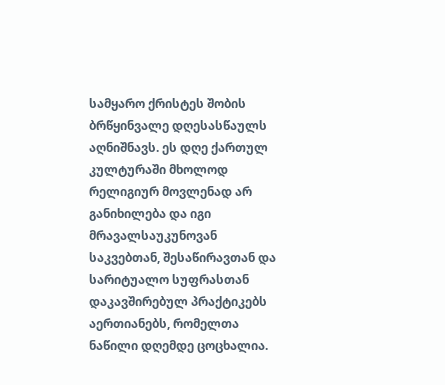სამყარო ქრისტეს შობის ბრწყინვალე დღესასწაულს აღნიშნავს. ეს დღე ქართულ კულტურაში მხოლოდ რელიგიურ მოვლენად არ განიხილება და იგი მრავალსაუკუნოვან საკვებთან, შესაწირავთან და სარიტუალო სუფრასთან დაკავშირებულ პრაქტიკებს აერთიანებს, რომელთა ნაწილი დღემდე ცოცხალია.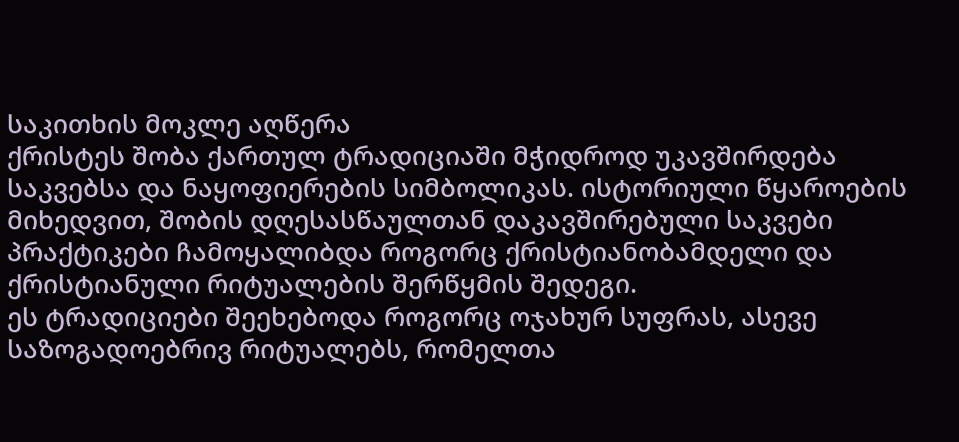საკითხის მოკლე აღწერა
ქრისტეს შობა ქართულ ტრადიციაში მჭიდროდ უკავშირდება საკვებსა და ნაყოფიერების სიმბოლიკას. ისტორიული წყაროების მიხედვით, შობის დღესასწაულთან დაკავშირებული საკვები პრაქტიკები ჩამოყალიბდა როგორც ქრისტიანობამდელი და ქრისტიანული რიტუალების შერწყმის შედეგი.
ეს ტრადიციები შეეხებოდა როგორც ოჯახურ სუფრას, ასევე საზოგადოებრივ რიტუალებს, რომელთა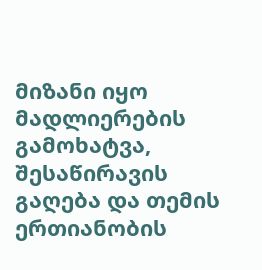მიზანი იყო მადლიერების გამოხატვა, შესაწირავის გაღება და თემის ერთიანობის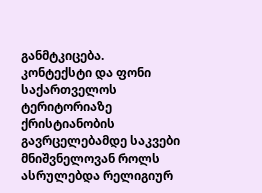განმტკიცება.
კონტექსტი და ფონი
საქართველოს ტერიტორიაზე ქრისტიანობის გავრცელებამდე საკვები მნიშვნელოვან როლს ასრულებდა რელიგიურ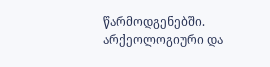წარმოდგენებში. არქეოლოგიური და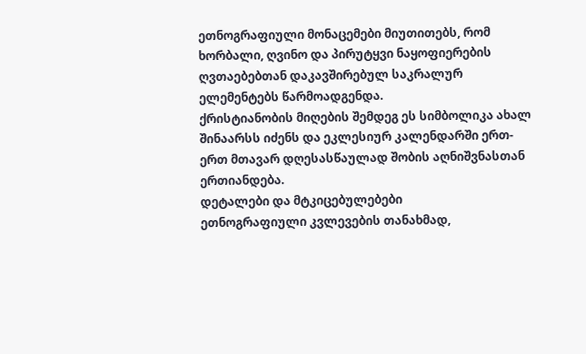ეთნოგრაფიული მონაცემები მიუთითებს, რომ ხორბალი, ღვინო და პირუტყვი ნაყოფიერების ღვთაებებთან დაკავშირებულ საკრალურ ელემენტებს წარმოადგენდა.
ქრისტიანობის მიღების შემდეგ ეს სიმბოლიკა ახალ შინაარსს იძენს და ეკლესიურ კალენდარში ერთ-ერთ მთავარ დღესასწაულად შობის აღნიშვნასთან ერთიანდება.
დეტალები და მტკიცებულებები
ეთნოგრაფიული კვლევების თანახმად,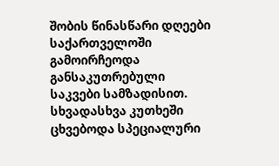შობის წინასწარი დღეები საქართველოში გამოირჩეოდა განსაკუთრებული საკვები სამზადისით. სხვადასხვა კუთხეში ცხვებოდა სპეციალური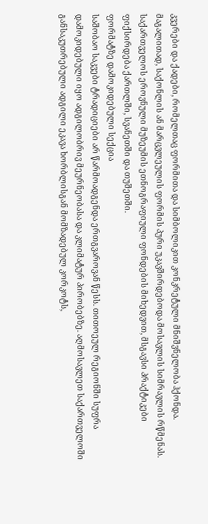კვერები და ქადები, რომელთაც ფორმითა და სიმბოლიკით კონკრეტული მნიშვნელობა ჰქონდა. მაგალითად, საქონლის ან მარცვლეულის ფორმის პური უკავშირდებოდა მოსავლის სიმრავლის რწმენას. საქართველოს ეროვნული მუზეუმის ეთნოგრაფიული ფონდების მიხედვით, მსგავსი პრაქტიკები ფიქსირდება ქართლში, სვანეთში და თუშეთში.
ფორმატზე დამოკიდებული სექცია
საშობაო საკვები ტრადიციები არ წარმოადგენდა ერთგვაროვან წესს. თითოეულ რეგიონში სუფრა დამოკიდებული იყო ადგილობრივ მეურნეობასა და კლიმატურ პირობებზე. აღმოსავლეთ საქართველოში განსაკუთრებული ადგილი ეკავა ხორბლისგან მომზადებულ კორკოტს,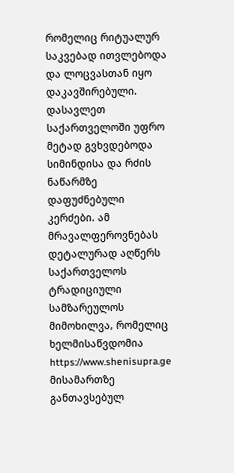რომელიც რიტუალურ საკვებად ითვლებოდა და ლოცვასთან იყო დაკავშირებული. დასავლეთ საქართველოში უფრო მეტად გვხვდებოდა სიმინდისა და რძის ნაწარმზე დაფუძნებული კერძები. ამ მრავალფეროვნებას დეტალურად აღწერს საქართველოს ტრადიციული სამზარეულოს მიმოხილვა, რომელიც ხელმისაწვდომია https://www.shenisupra.ge მისამართზე განთავსებულ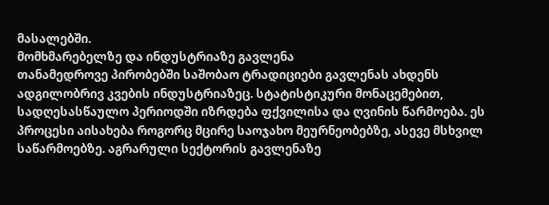მასალებში.
მომხმარებელზე და ინდუსტრიაზე გავლენა
თანამედროვე პირობებში საშობაო ტრადიციები გავლენას ახდენს ადგილობრივ კვების ინდუსტრიაზეც. სტატისტიკური მონაცემებით, სადღესასწაულო პერიოდში იზრდება ფქვილისა და ღვინის წარმოება. ეს პროცესი აისახება როგორც მცირე საოჯახო მეურნეობებზე, ასევე მსხვილ საწარმოებზე. აგრარული სექტორის გავლენაზე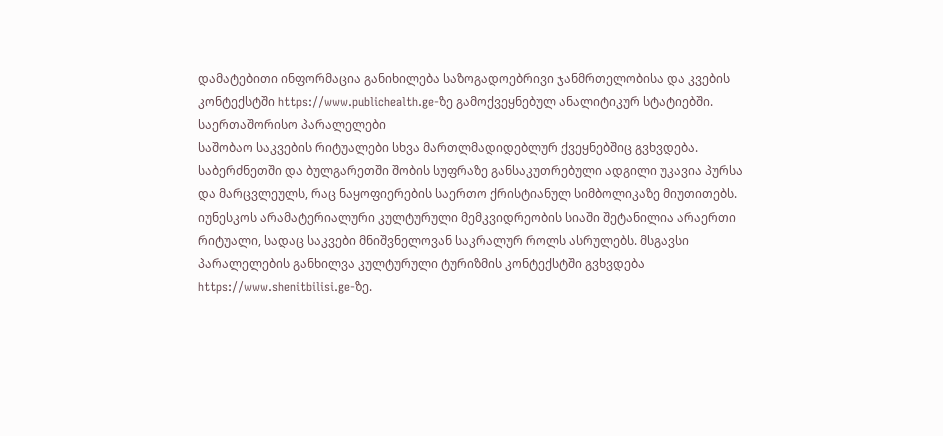დამატებითი ინფორმაცია განიხილება საზოგადოებრივი ჯანმრთელობისა და კვების კონტექსტში https://www.publichealth.ge-ზე გამოქვეყნებულ ანალიტიკურ სტატიებში.
საერთაშორისო პარალელები
საშობაო საკვების რიტუალები სხვა მართლმადიდებლურ ქვეყნებშიც გვხვდება. საბერძნეთში და ბულგარეთში შობის სუფრაზე განსაკუთრებული ადგილი უკავია პურსა და მარცვლეულს, რაც ნაყოფიერების საერთო ქრისტიანულ სიმბოლიკაზე მიუთითებს. იუნესკოს არამატერიალური კულტურული მემკვიდრეობის სიაში შეტანილია არაერთი რიტუალი, სადაც საკვები მნიშვნელოვან საკრალურ როლს ასრულებს. მსგავსი პარალელების განხილვა კულტურული ტურიზმის კონტექსტში გვხვდება https://www.shenitbilisi.ge-ზე.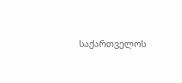საქართველოს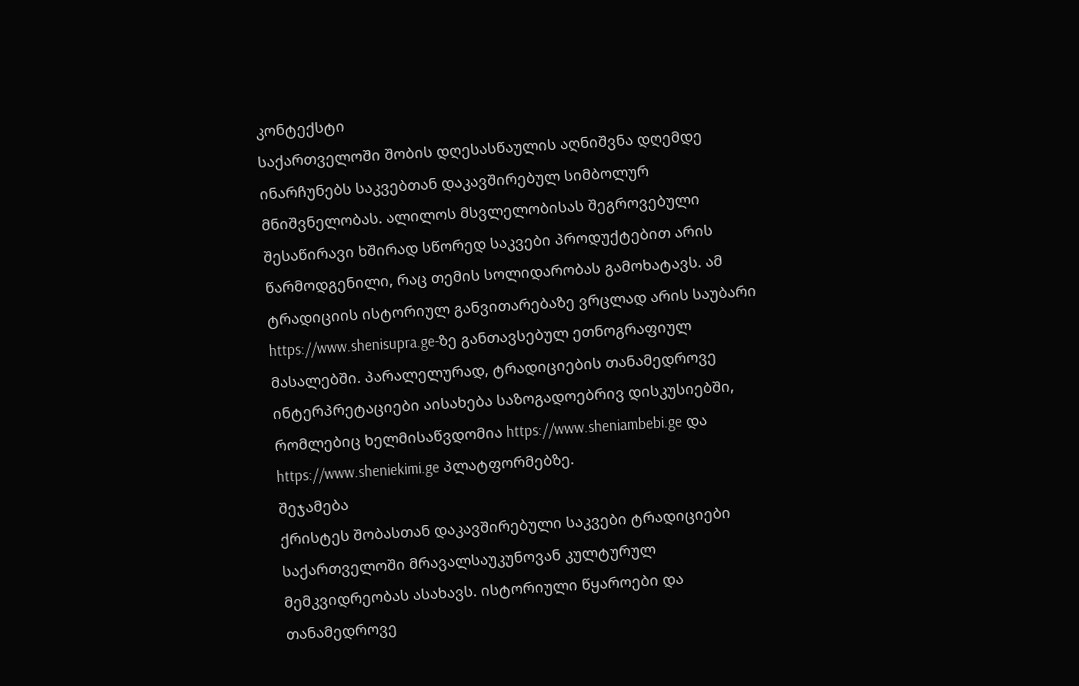კონტექსტი
საქართველოში შობის დღესასწაულის აღნიშვნა დღემდე ინარჩუნებს საკვებთან დაკავშირებულ სიმბოლურ მნიშვნელობას. ალილოს მსვლელობისას შეგროვებული შესაწირავი ხშირად სწორედ საკვები პროდუქტებით არის წარმოდგენილი, რაც თემის სოლიდარობას გამოხატავს. ამ ტრადიციის ისტორიულ განვითარებაზე ვრცლად არის საუბარი https://www.shenisupra.ge-ზე განთავსებულ ეთნოგრაფიულ მასალებში. პარალელურად, ტრადიციების თანამედროვე ინტერპრეტაციები აისახება საზოგადოებრივ დისკუსიებში, რომლებიც ხელმისაწვდომია https://www.sheniambebi.ge და https://www.sheniekimi.ge პლატფორმებზე.
შეჯამება
ქრისტეს შობასთან დაკავშირებული საკვები ტრადიციები საქართველოში მრავალსაუკუნოვან კულტურულ მემკვიდრეობას ასახავს. ისტორიული წყაროები და თანამედროვე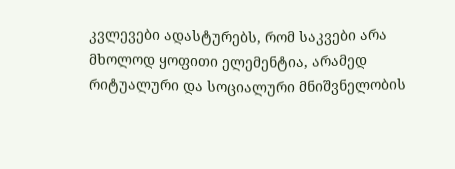კვლევები ადასტურებს, რომ საკვები არა მხოლოდ ყოფითი ელემენტია, არამედ რიტუალური და სოციალური მნიშვნელობის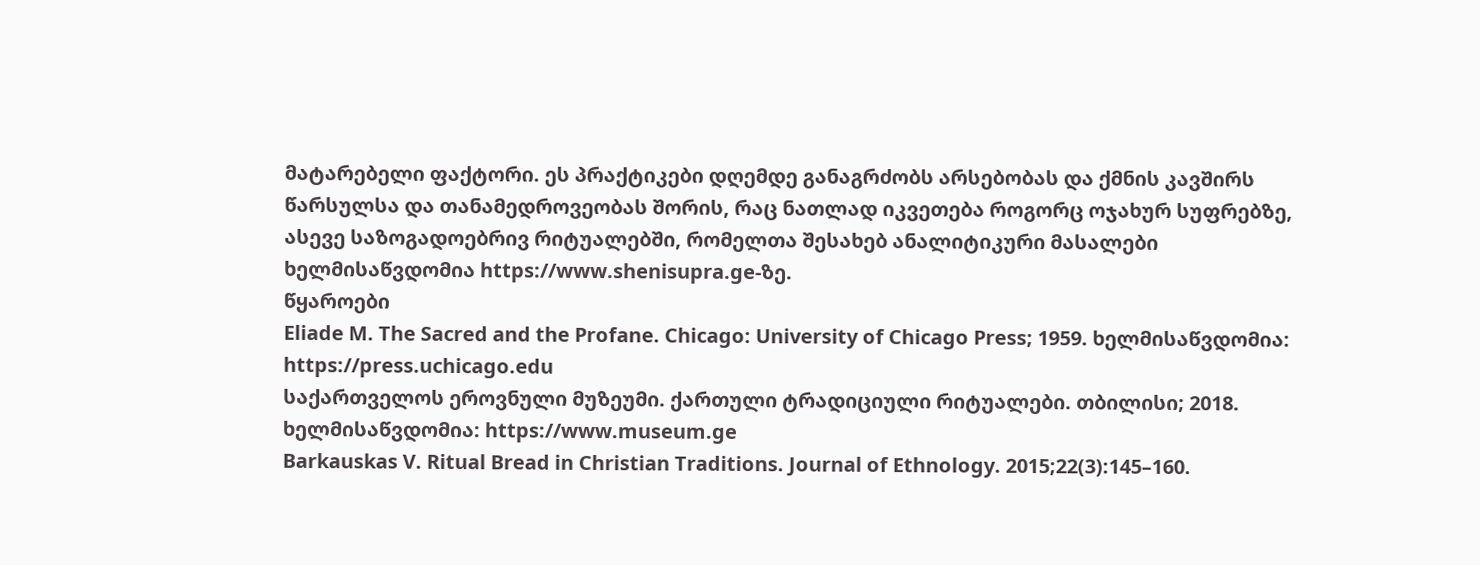მატარებელი ფაქტორი. ეს პრაქტიკები დღემდე განაგრძობს არსებობას და ქმნის კავშირს წარსულსა და თანამედროვეობას შორის, რაც ნათლად იკვეთება როგორც ოჯახურ სუფრებზე, ასევე საზოგადოებრივ რიტუალებში, რომელთა შესახებ ანალიტიკური მასალები ხელმისაწვდომია https://www.shenisupra.ge-ზე.
წყაროები
Eliade M. The Sacred and the Profane. Chicago: University of Chicago Press; 1959. ხელმისაწვდომია: https://press.uchicago.edu
საქართველოს ეროვნული მუზეუმი. ქართული ტრადიციული რიტუალები. თბილისი; 2018. ხელმისაწვდომია: https://www.museum.ge
Barkauskas V. Ritual Bread in Christian Traditions. Journal of Ethnology. 2015;22(3):145–160.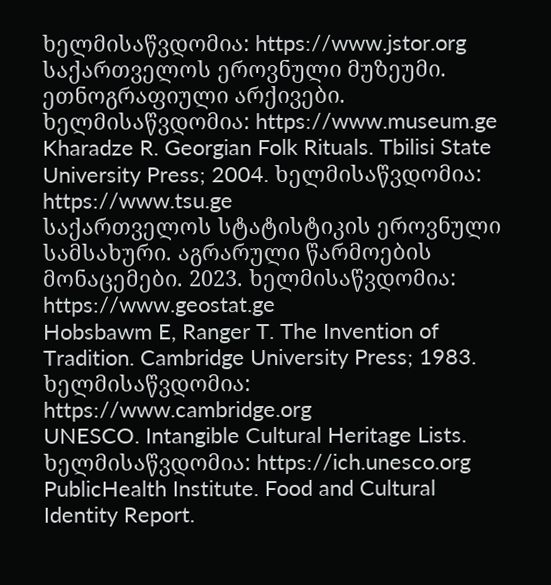ხელმისაწვდომია: https://www.jstor.org
საქართველოს ეროვნული მუზეუმი. ეთნოგრაფიული არქივები. ხელმისაწვდომია: https://www.museum.ge
Kharadze R. Georgian Folk Rituals. Tbilisi State University Press; 2004. ხელმისაწვდომია: https://www.tsu.ge
საქართველოს სტატისტიკის ეროვნული სამსახური. აგრარული წარმოების მონაცემები. 2023. ხელმისაწვდომია: https://www.geostat.ge
Hobsbawm E, Ranger T. The Invention of Tradition. Cambridge University Press; 1983. ხელმისაწვდომია: https://www.cambridge.org
UNESCO. Intangible Cultural Heritage Lists. ხელმისაწვდომია: https://ich.unesco.org
PublicHealth Institute. Food and Cultural Identity Report.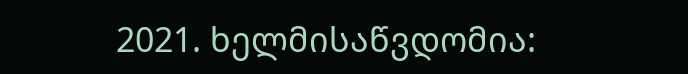2021. ხელმისაწვდომია: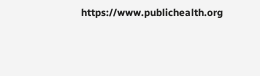https://www.publichealth.org